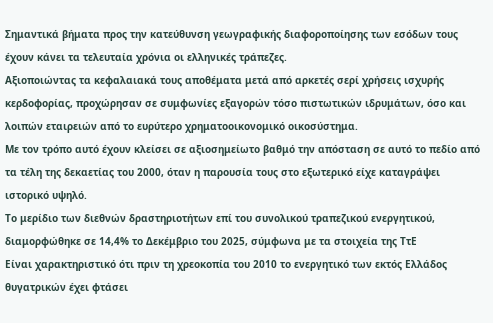Σημαντικά βήματα προς την κατεύθυνση γεωγραφικής διαφοροποίησης των εσόδων τους έχουν κάνει τα τελευταία χρόνια οι ελληνικές τράπεζες.
Αξιοποιώντας τα κεφαλαιακά τους αποθέματα μετά από αρκετές σερί χρήσεις ισχυρής κερδοφορίας, προχώρησαν σε συμφωνίες εξαγορών τόσο πιστωτικών ιδρυμάτων, όσο και λοιπών εταιρειών από το ευρύτερο χρηματοοικονομικό οικοσύστημα.
Με τον τρόπο αυτό έχουν κλείσει σε αξιοσημείωτο βαθμό την απόσταση σε αυτό το πεδίο από τα τέλη της δεκαετίας του 2000, όταν η παρουσία τους στο εξωτερικό είχε καταγράψει ιστορικό υψηλό.
Το μερίδιο των διεθνών δραστηριοτήτων επί του συνολικού τραπεζικού ενεργητικού, διαμορφώθηκε σε 14,4% το Δεκέμβριο του 2025, σύμφωνα με τα στοιχεία της ΤτΕ
Είναι χαρακτηριστικό ότι πριν τη χρεοκοπία του 2010 το ενεργητικό των εκτός Ελλάδος θυγατρικών έχει φτάσει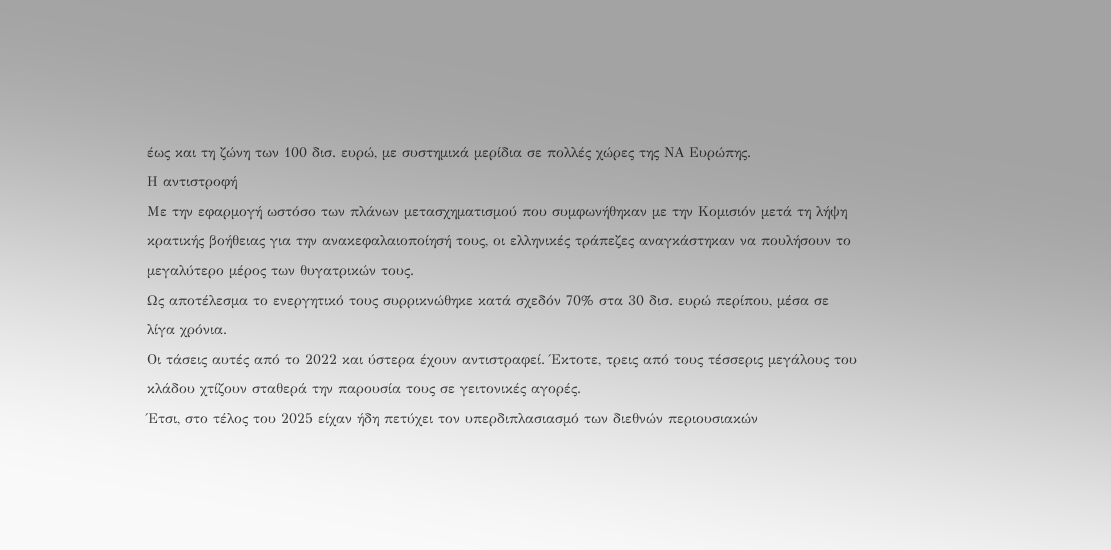έως και τη ζώνη των 100 δισ. ευρώ, με συστημικά μερίδια σε πολλές χώρες της ΝΑ Ευρώπης.
Η αντιστροφή
Με την εφαρμογή ωστόσο των πλάνων μετασχηματισμού που συμφωνήθηκαν με την Κομισιόν μετά τη λήψη κρατικής βοήθειας για την ανακεφαλαιοποίησή τους, οι ελληνικές τράπεζες αναγκάστηκαν να πουλήσουν το μεγαλύτερο μέρος των θυγατρικών τους.
Ως αποτέλεσμα το ενεργητικό τους συρρικνώθηκε κατά σχεδόν 70% στα 30 δισ. ευρώ περίπου, μέσα σε λίγα χρόνια.
Οι τάσεις αυτές από το 2022 και ύστερα έχουν αντιστραφεί. Έκτοτε, τρεις από τους τέσσερις μεγάλους του κλάδου χτίζουν σταθερά την παρουσία τους σε γειτονικές αγορές.
Έτσι, στο τέλος του 2025 είχαν ήδη πετύχει τον υπερδιπλασιασμό των διεθνών περιουσιακών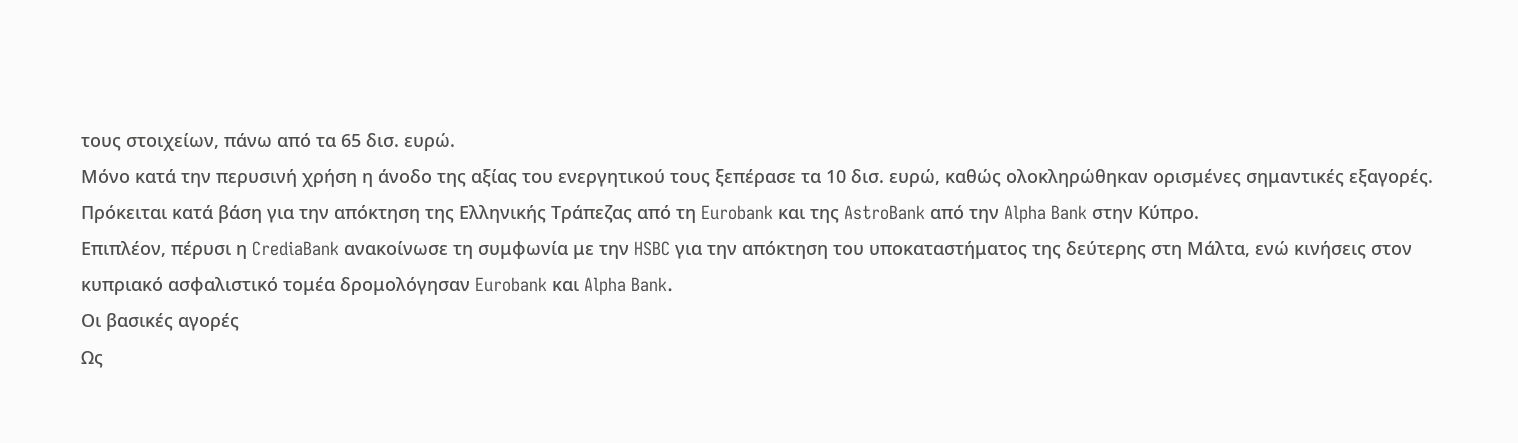τους στοιχείων, πάνω από τα 65 δισ. ευρώ.
Μόνο κατά την περυσινή χρήση η άνοδο της αξίας του ενεργητικού τους ξεπέρασε τα 10 δισ. ευρώ, καθώς ολοκληρώθηκαν ορισμένες σημαντικές εξαγορές.
Πρόκειται κατά βάση για την απόκτηση της Ελληνικής Τράπεζας από τη Eurobank και της AstroBank από την Alpha Bank στην Κύπρο.
Επιπλέον, πέρυσι η CrediaBank ανακοίνωσε τη συμφωνία με την HSBC για την απόκτηση του υποκαταστήματος της δεύτερης στη Μάλτα, ενώ κινήσεις στον κυπριακό ασφαλιστικό τομέα δρομολόγησαν Eurobank και Alpha Bank.
Οι βασικές αγορές
Ως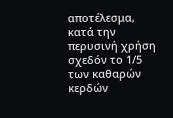αποτέλεσμα, κατά την περυσινή χρήση σχεδόν το 1/5 των καθαρών κερδών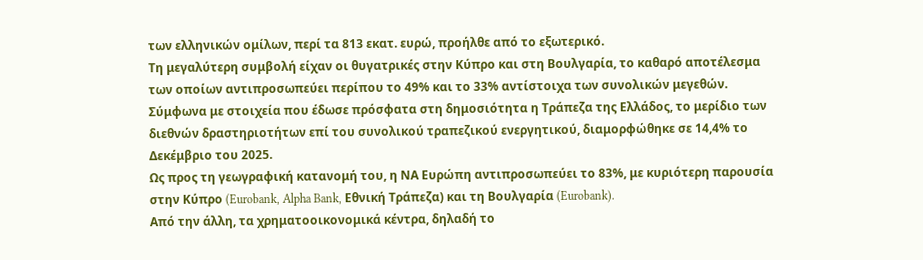των ελληνικών ομίλων, περί τα 813 εκατ. ευρώ, προήλθε από το εξωτερικό.
Τη μεγαλύτερη συμβολή είχαν οι θυγατρικές στην Κύπρο και στη Βουλγαρία, το καθαρό αποτέλεσμα των οποίων αντιπροσωπεύει περίπου το 49% και το 33% αντίστοιχα των συνολικών μεγεθών.
Σύμφωνα με στοιχεία που έδωσε πρόσφατα στη δημοσιότητα η Τράπεζα της Ελλάδος, το μερίδιο των διεθνών δραστηριοτήτων επί του συνολικού τραπεζικού ενεργητικού, διαμορφώθηκε σε 14,4% το Δεκέμβριο του 2025.
Ως προς τη γεωγραφική κατανομή του, η ΝΑ Ευρώπη αντιπροσωπεύει το 83%, με κυριότερη παρουσία στην Κύπρο (Eurobank, Alpha Bank, Εθνική Τράπεζα) και τη Βουλγαρία (Eurobank).
Από την άλλη, τα χρηματοοικονομικά κέντρα, δηλαδή το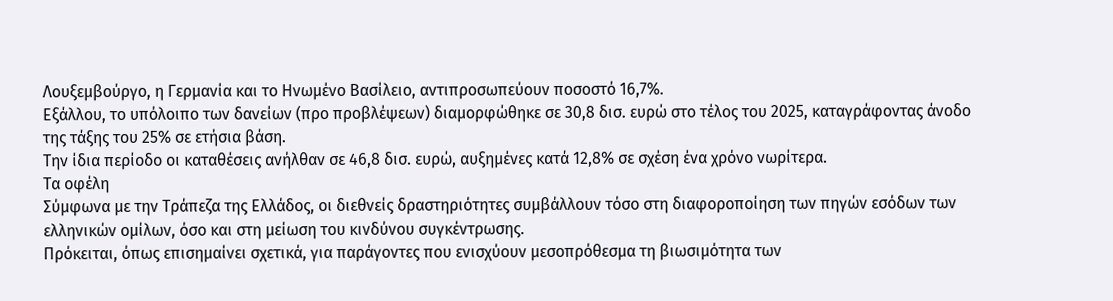Λουξεμβούργο, η Γερμανία και το Ηνωμένο Βασίλειο, αντιπροσωπεύουν ποσοστό 16,7%.
Εξάλλου, το υπόλοιπο των δανείων (προ προβλέψεων) διαμορφώθηκε σε 30,8 δισ. ευρώ στο τέλος του 2025, καταγράφοντας άνοδο της τάξης του 25% σε ετήσια βάση.
Την ίδια περίοδο οι καταθέσεις ανήλθαν σε 46,8 δισ. ευρώ, αυξημένες κατά 12,8% σε σχέση ένα χρόνο νωρίτερα.
Τα οφέλη
Σύμφωνα με την Τράπεζα της Ελλάδος, οι διεθνείς δραστηριότητες συμβάλλουν τόσο στη διαφοροποίηση των πηγών εσόδων των ελληνικών ομίλων, όσο και στη μείωση του κινδύνου συγκέντρωσης.
Πρόκειται, όπως επισημαίνει σχετικά, για παράγοντες που ενισχύουν μεσοπρόθεσμα τη βιωσιμότητα των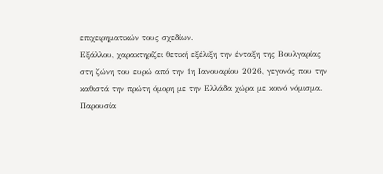επιχειρηματικών τους σχεδίων.
Εξάλλου, χαρακτηρίζει θετική εξέλιξη την ένταξη της Βουλγαρίας στη ζώνη του ευρώ από την 1η Ιανουαρίου 2026, γεγονός που την καθιστά την πρώτη όμορη με την Ελλάδα χώρα με κοινό νόμισμα.
Παρουσία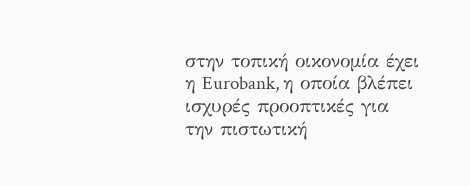στην τοπική οικονομία έχει η Eurobank, η οποία βλέπει ισχυρές προοπτικές για την πιστωτική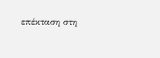επέκταση στη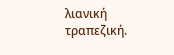λιανική τραπεζική.